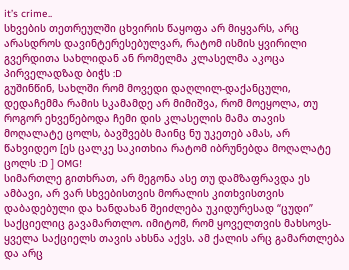it’s crime..
სხვების თეთრეულში ცხვირის წაყოფა არ მიყვარს, არც არასდროს დავინტერესებულვარ, რატომ ისმის ყვირილი გვერდითა სახლიდან ან რომელმა კლასელმა აკოცა პირველადზად ბიჭს :D
გუშინწინ, სახლში რომ მოვედი დაღლილ-დაქანცული, დედაჩემმა რამის სკამამდე არ მიმიშვა, რომ მოეყოლა, თუ როგორ ეხვეწებოდა ჩემი დის კლასელის მამა თავის მოღალატე ცოლს, ბავშვებს მაინც ნუ უკეთებ ამას, არ წახვიდეო [ეს ცალკე საკითხია რატომ იბრუნებდა მოღალატე ცოლს :D ] OMG!
სიმართლე გითხრათ, არ მეგონა ასე თუ დამზაფრავდა ეს ამბავი, არ ვარ სხვებისთვის მორალის კითხვისთვის დაბადებული და ხანდახან შეიძლება უკიდურესად “ცუდი” საქციელიც გავამართლო. იმიტომ, რომ ყოველთვის მახსოვს- ყველა საქციელს თავის ახსნა აქვს. ამ ქალის არც გამართლება და არც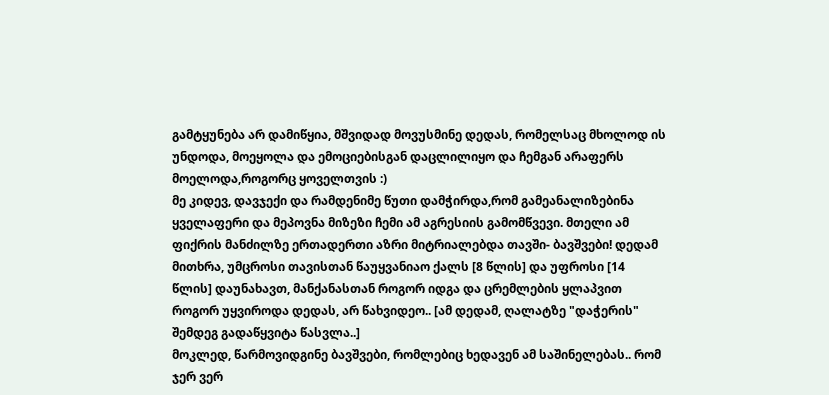გამტყუნება არ დამიწყია, მშვიდად მოვუსმინე დედას, რომელსაც მხოლოდ ის უნდოდა, მოეყოლა და ემოციებისგან დაცლილიყო და ჩემგან არაფერს მოელოდა,როგორც ყოველთვის :)
მე კიდევ, დავჯექი და რამდენიმე წუთი დამჭირდა,რომ გამეანალიზებინა ყველაფერი და მეპოვნა მიზეზი ჩემი ამ აგრესიის გამომწვევი. მთელი ამ ფიქრის მანძილზე ერთადერთი აზრი მიტრიალებდა თავში- ბავშვები! დედამ მითხრა, უმცროსი თავისთან წაუყვანიაო ქალს [8 წლის] და უფროსი [14 წლის] დაუნახავთ, მანქანასთან როგორ იდგა და ცრემლების ყლაპვით როგორ უყვიროდა დედას, არ წახვიდეო.. [ამ დედამ, ღალატზე "დაჭერის" შემდეგ გადაწყვიტა წასვლა..]
მოკლედ, წარმოვიდგინე ბავშვები, რომლებიც ხედავენ ამ საშინელებას.. რომ ჯერ ვერ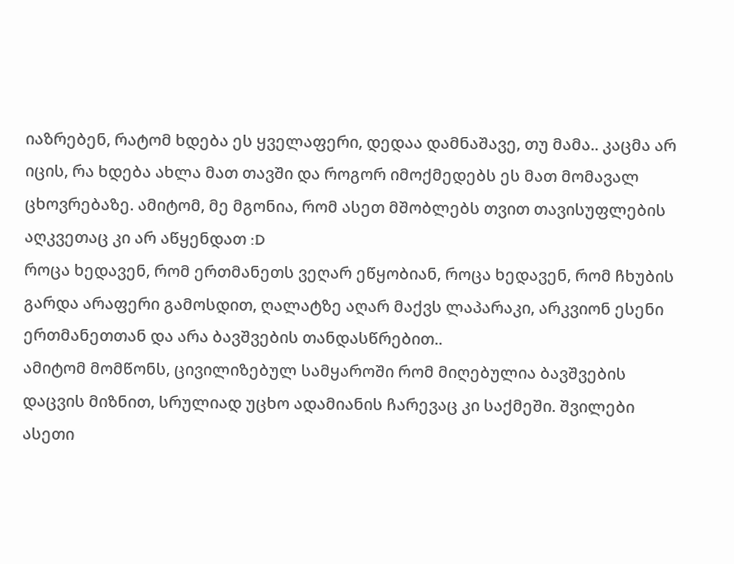იაზრებენ, რატომ ხდება ეს ყველაფერი, დედაა დამნაშავე, თუ მამა.. კაცმა არ იცის, რა ხდება ახლა მათ თავში და როგორ იმოქმედებს ეს მათ მომავალ ცხოვრებაზე. ამიტომ, მე მგონია, რომ ასეთ მშობლებს თვით თავისუფლების აღკვეთაც კი არ აწყენდათ :D
როცა ხედავენ, რომ ერთმანეთს ვეღარ ეწყობიან, როცა ხედავენ, რომ ჩხუბის გარდა არაფერი გამოსდით, ღალატზე აღარ მაქვს ლაპარაკი, არკვიონ ესენი ერთმანეთთან და არა ბავშვების თანდასწრებით..
ამიტომ მომწონს, ცივილიზებულ სამყაროში რომ მიღებულია ბავშვების დაცვის მიზნით, სრულიად უცხო ადამიანის ჩარევაც კი საქმეში. შვილები ასეთი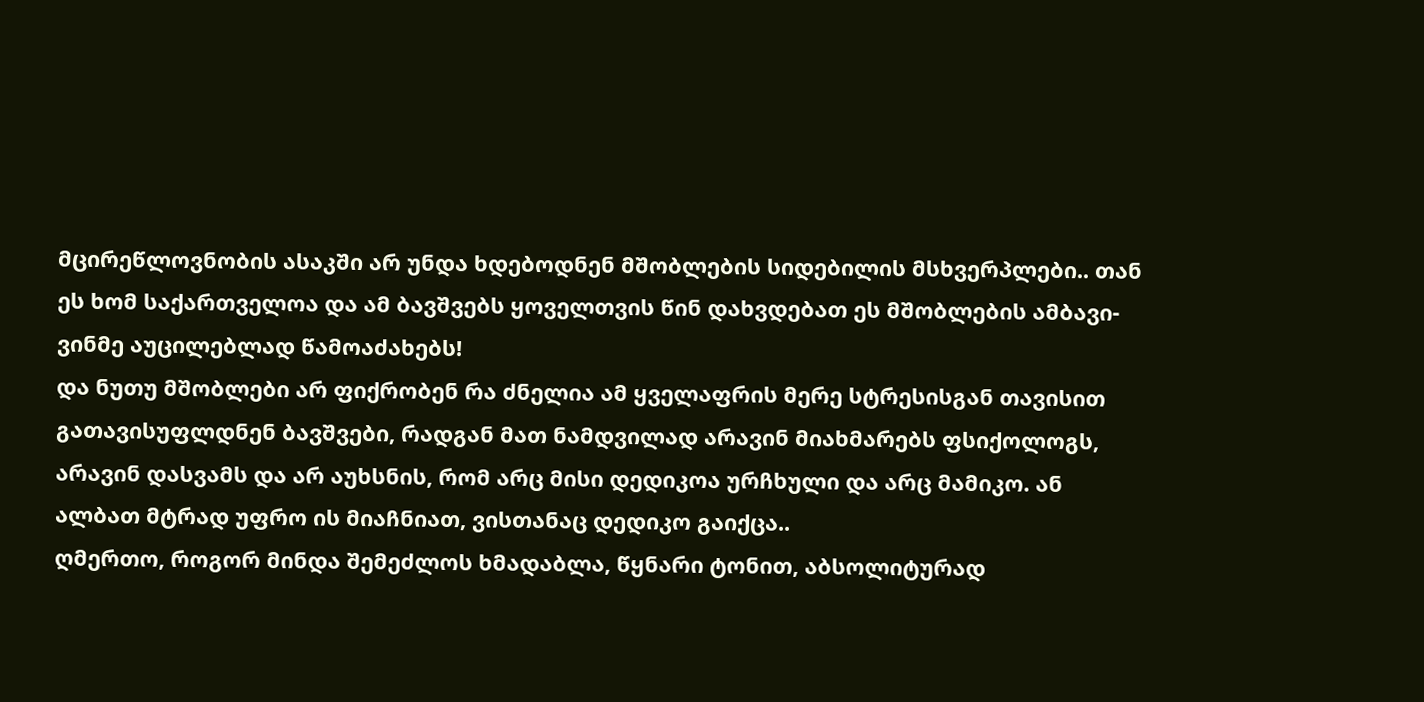მცირეწლოვნობის ასაკში არ უნდა ხდებოდნენ მშობლების სიდებილის მსხვერპლები.. თან ეს ხომ საქართველოა და ამ ბავშვებს ყოველთვის წინ დახვდებათ ეს მშობლების ამბავი- ვინმე აუცილებლად წამოაძახებს!
და ნუთუ მშობლები არ ფიქრობენ რა ძნელია ამ ყველაფრის მერე სტრესისგან თავისით გათავისუფლდნენ ბავშვები, რადგან მათ ნამდვილად არავინ მიახმარებს ფსიქოლოგს, არავინ დასვამს და არ აუხსნის, რომ არც მისი დედიკოა ურჩხული და არც მამიკო. ან ალბათ მტრად უფრო ის მიაჩნიათ, ვისთანაც დედიკო გაიქცა..
ღმერთო, როგორ მინდა შემეძლოს ხმადაბლა, წყნარი ტონით, აბსოლიტურად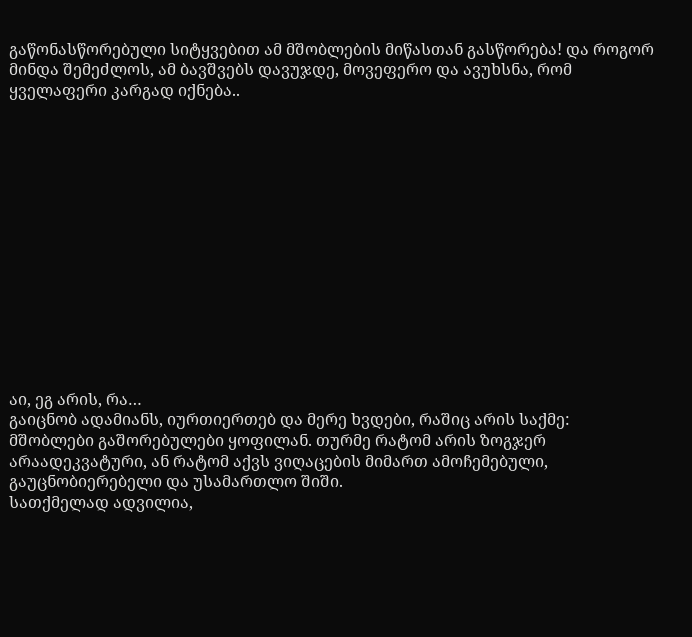გაწონასწორებული სიტყვებით ამ მშობლების მიწასთან გასწორება! და როგორ მინდა შემეძლოს, ამ ბავშვებს დავუჯდე, მოვეფერო და ავუხსნა, რომ ყველაფერი კარგად იქნება..














აი, ეგ არის, რა…
გაიცნობ ადამიანს, იურთიერთებ და მერე ხვდები, რაშიც არის საქმე: მშობლები გაშორებულები ყოფილან. თურმე რატომ არის ზოგჯერ არაადეკვატური, ან რატომ აქვს ვიღაცების მიმართ ამოჩემებული, გაუცნობიერებელი და უსამართლო შიში.
სათქმელად ადვილია,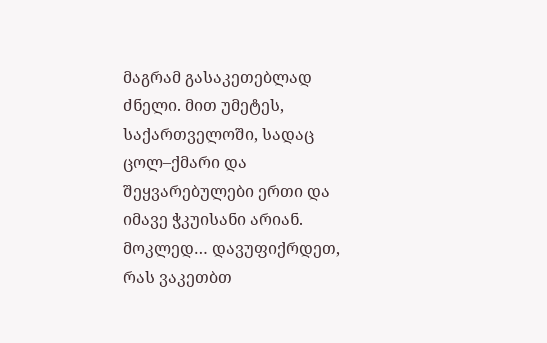მაგრამ გასაკეთებლად ძნელი. მით უმეტეს, საქართველოში, სადაც ცოლ–ქმარი და შეყვარებულები ერთი და იმავე ჭკუისანი არიან. მოკლედ… დავუფიქრდეთ, რას ვაკეთბთ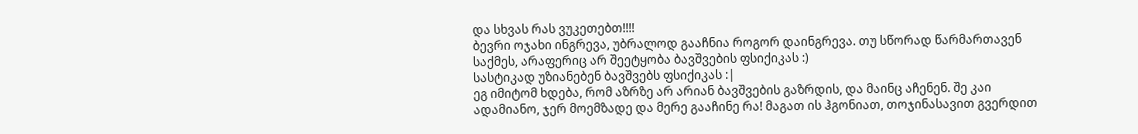და სხვას რას ვუკეთებთ!!!!
ბევრი ოჯახი ინგრევა, უბრალოდ გააჩნია როგორ დაინგრევა. თუ სწორად წარმართავენ საქმეს, არაფერიც არ შეეტყობა ბავშვების ფსიქიკას :)
სასტიკად უზიანებენ ბავშვებს ფსიქიკას :|
ეგ იმიტომ ხდება, რომ აზრზე არ არიან ბავშვების გაზრდის, და მაინც აჩენენ. შე კაი ადამიანო, ჯერ მოემზადე და მერე გააჩინე რა! მაგათ ის ჰგონიათ, თოჯინასავით გვერდით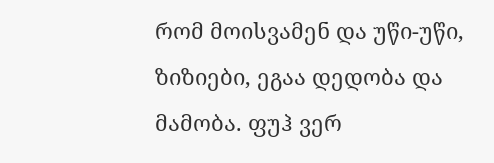რომ მოისვამენ და უწი-უწი, ზიზიები, ეგაა დედობა და მამობა. ფუჰ ვერ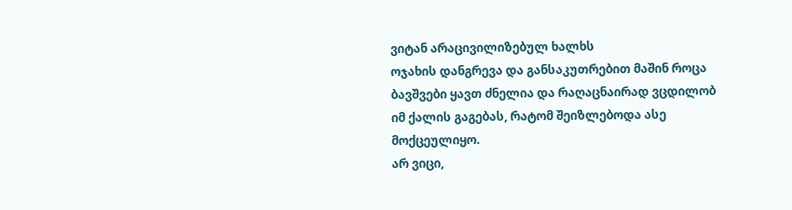ვიტან არაცივილიზებულ ხალხს
ოჯახის დანგრევა და განსაკუთრებით მაშინ როცა ბავშვები ყავთ ძნელია და რაღაცნაირად ვცდილობ იმ ქალის გაგებას, რატომ შეიზლებოდა ასე მოქცეულიყო.
არ ვიცი,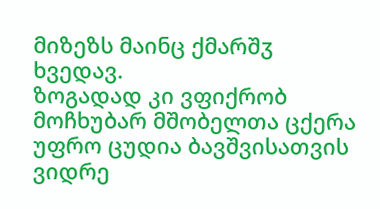მიზეზს მაინც ქმარშჳ ხვედავ.
ზოგადად კი ვფიქრობ მოჩხუბარ მშობელთა ცქერა უფრო ცუდია ბავშვისათვის ვიდრე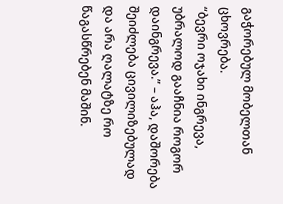გაჭორებულ მობელთან ცხოვრება.
“ბევრი ოჯახი ინგრევა, უბრალოდ გააჩნია როგორ დაინგრევა.” – აჰა, დაშორება შეიძლება ცივილიზებულად და არა ღალატზე რო წაგასწრებენ მაშინ.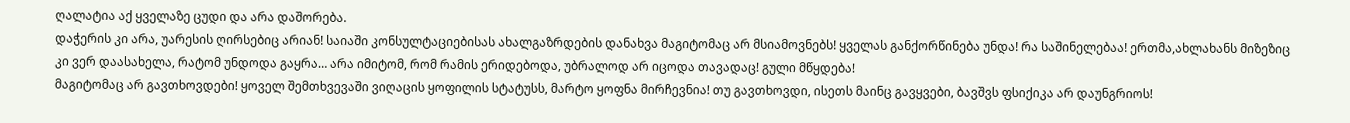ღალატია აქ ყველაზე ცუდი და არა დაშორება.
დაჭერის კი არა, უარესის ღირსებიც არიან! საიაში კონსულტაციებისას ახალგაზრდების დანახვა მაგიტომაც არ მსიამოვნებს! ყველას განქორწინება უნდა! რა საშინელებაა! ერთმა,ახლახანს მიზეზიც კი ვერ დაასახელა, რატომ უნდოდა გაყრა… არა იმიტომ, რომ რამის ერიდებოდა, უბრალოდ არ იცოდა თავადაც! გული მწყდება!
მაგიტომაც არ გავთხოვდები! ყოველ შემთხვევაში ვიღაცის ყოფილის სტატუსს, მარტო ყოფნა მირჩევნია! თუ გავთხოვდი, ისეთს მაინც გავყვები, ბავშვს ფსიქიკა არ დაუნგრიოს!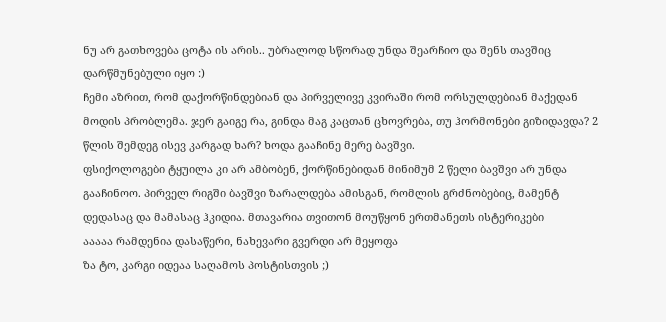ნუ არ გათხოვება ცოტა ის არის.. უბრალოდ სწორად უნდა შეარჩიო და შენს თავშიც დარწმუნებული იყო :)
ჩემი აზრით, რომ დაქორწინდებიან და პირველივე კვირაში რომ ორსულდებიან მაქედან მოდის პრობლემა. ჯერ გაიგე რა, გინდა მაგ კაცთან ცხოვრება, თუ ჰორმონები გიზიდავდა? 2 წლის შემდეგ ისევ კარგად ხარ? ხოდა გააჩინე მერე ბავშვი.
ფსიქოლოგები ტყუილა კი არ ამბობენ, ქორწინებიდან მინიმუმ 2 წელი ბავშვი არ უნდა გააჩინოო. პირველ რიგში ბავშვი ზარალდება ამისგან, რომლის გრძნობებიც, მამენტ დედასაც და მამასაც ჰკიდია. მთავარია თვითონ მოუწყონ ერთმანეთს ისტერიკები
ააააა რამდენია დასაწერი, ნახევარი გვერდი არ მეყოფა
ზა ტო, კარგი იდეაა საღამოს პოსტისთვის ;)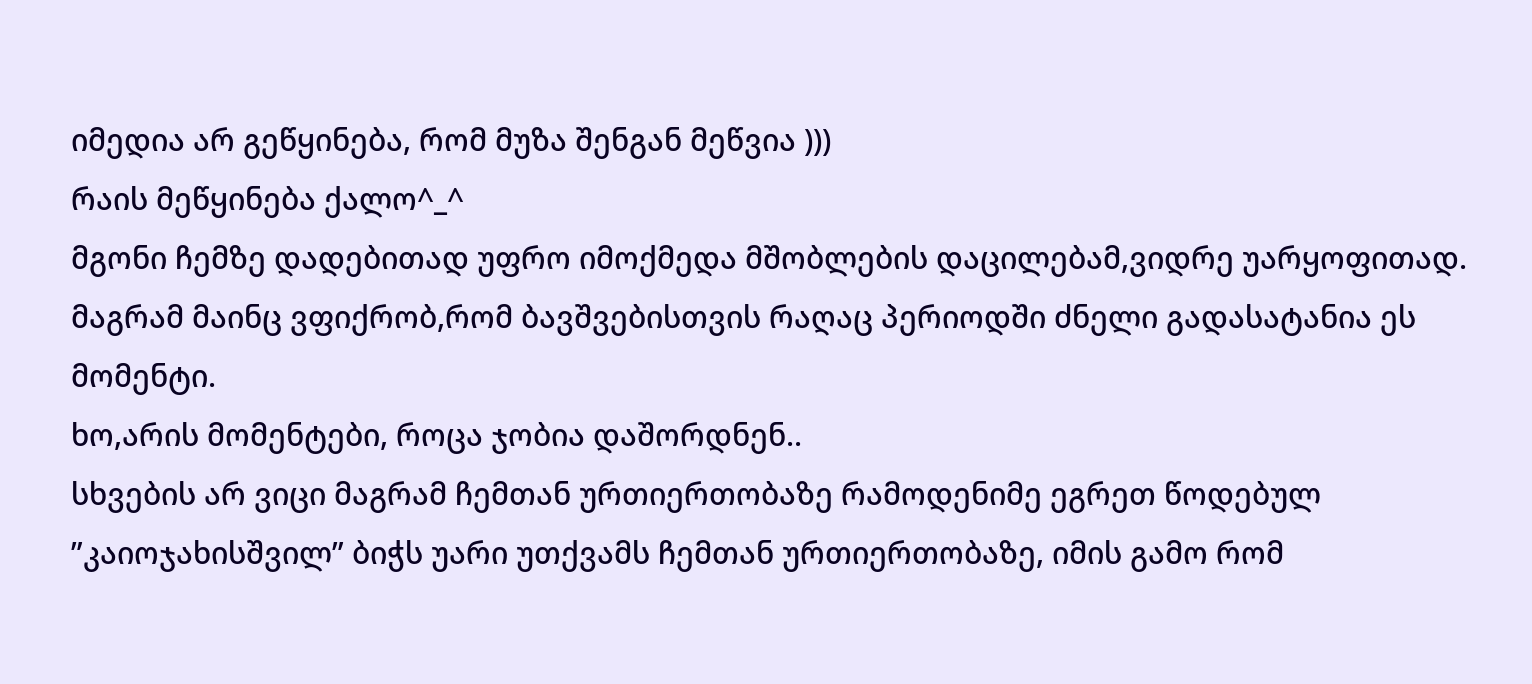იმედია არ გეწყინება, რომ მუზა შენგან მეწვია )))
რაის მეწყინება ქალო^_^
მგონი ჩემზე დადებითად უფრო იმოქმედა მშობლების დაცილებამ,ვიდრე უარყოფითად. მაგრამ მაინც ვფიქრობ,რომ ბავშვებისთვის რაღაც პერიოდში ძნელი გადასატანია ეს მომენტი.
ხო,არის მომენტები, როცა ჯობია დაშორდნენ..
სხვების არ ვიცი მაგრამ ჩემთან ურთიერთობაზე რამოდენიმე ეგრეთ წოდებულ ”კაიოჯახისშვილ” ბიჭს უარი უთქვამს ჩემთან ურთიერთობაზე, იმის გამო რომ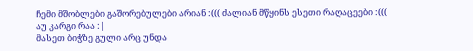ჩემი მშობლები გაშორებულები არიან :((( ძალიან მწყინს ესეთი რაღაცეები :(((
აუ კარგი რაა :|
მასეთ ბიჭზე გული არც უნდა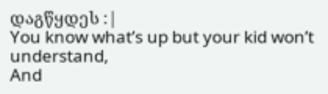დაგწყდეს :|
You know what’s up but your kid won’t understand,
And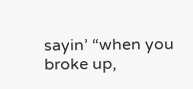sayin’ “when you broke up,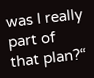was I really part of that plan?“